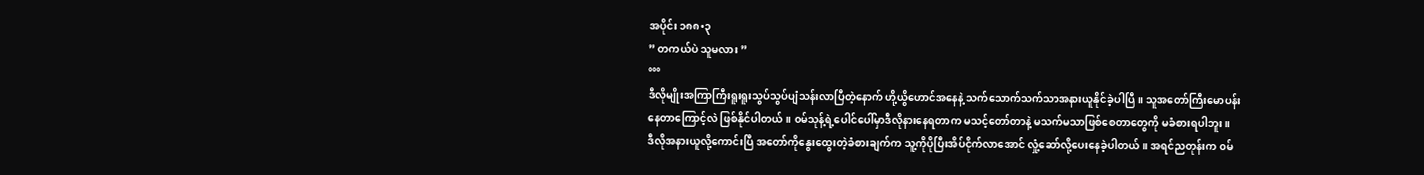အပိုင်း ၁၈၈•၃
” တကယ်ပဲ သူမလား ”
°°°
ဒီလိုမျိုးအကြာကြီးရူးရူးသွပ်သွပ်ပျံသန်းလာပြီတဲ့နောက် ဟို့ယွိဟောင်အနေနဲ့ သက်သောက်သက်သာအနားယူနိုင်ခဲ့ပါပြီ။ သူအတော်ကြီးမောပန်းနေတာကြောင့်လဲ ဖြစ်နိုင်ပါတယ်။ ၀မ်သုန့်ရဲ့ပေါင်ပေါ်မှာဒီလိုနားနေရတာက မသင့်တော်တာနဲ့ မသက်မသာဖြစ်စေတာတွေကို မခံစားရပါဘူး။
ဒီလိုအနားယူလို့ကောင်းပြီ အတော်ကိုနွေးထွေးတဲ့ခံစားချက်က သူ့ကိုပိုပြီးအိပ်ငိုက်လာအောင် လှုံ့ဆော်လို့ပေးနေခဲ့ပါတယ်။ အရင်ညတုန်းက ၀မ်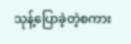သုန့်ပြောခဲ့တဲ့စကား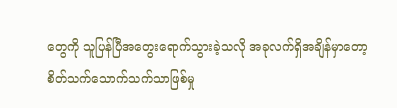တွေကို သူပြန်ပြီအတွေးရောက်သွားခဲ့သလို အခုလက်ရှိအချိန်မှာတော့ စိတ်သက်သောက်သက်သာဖြစ်မှု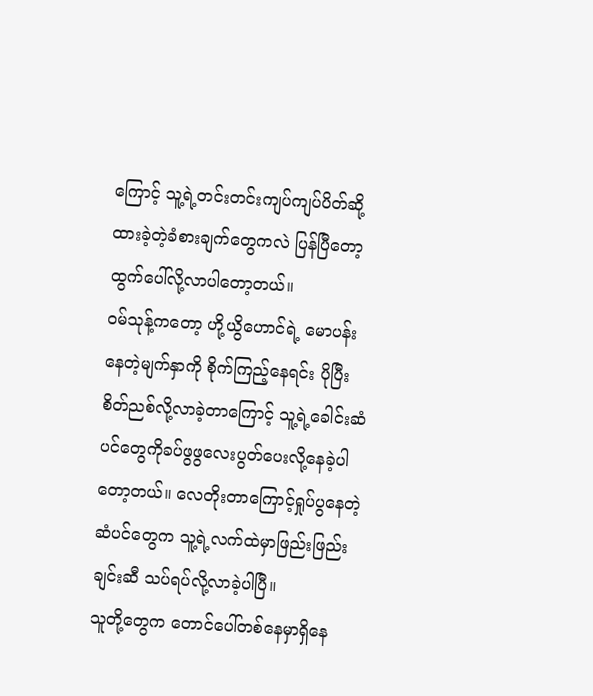ကြောင့် သူ့ရဲ့တင်းတင်းကျပ်ကျပ်ပိတ်ဆို့ထားခဲ့တဲ့ခံစားချက်တွေကလဲ ပြန်ပြီတော့ထွက်ပေါ်လို့လာပါတော့တယ်။
၀မ်သုန့်ကတော့ ဟို့ယွိဟောင်ရဲ့ မောပန်းနေတဲ့မျက်နှာကို စိုက်ကြည့်နေရင်း ပိုပြီးစိတ်ညစ်လို့လာခဲ့တာကြောင့် သူ့ရဲ့ခေါင်းဆံပင်တွေကိုခပ်ဖွဖွလေးပွတ်ပေးလို့နေခဲ့ပါတော့တယ်။ လေတိုးတာကြောင့်ရှုပ်ပွနေတဲ့ဆံပင်တွေက သူ့ရဲ့လက်ထဲမှာဖြည်းဖြည်းချင်းဆီ သပ်ရပ်လို့လာခဲ့ပါပြီ။
သူတို့တွေက တောင်ပေါ်တစ်နေမှာရှိနေ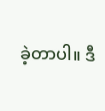ခဲ့တာပါ။ ဒီ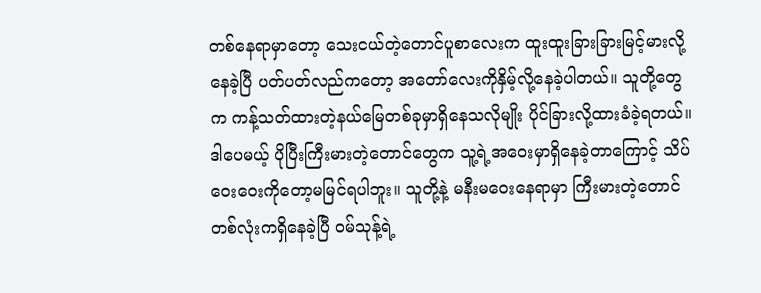တစ်နေရာမှာတော့ သေးငယ်တဲ့တောင်ပူစာလေးက ထူးထူးခြားခြားမြင့်မားလို့နေခဲ့ပြီ ပတ်ပတ်လည်ကတော့ အတော်လေးကိုနှိမ့်လို့နေခဲ့ပါတယ်။ သူတို့တွေက ကန့်သတ်ထားတဲ့နယ်မြေတစ်ခုမှာရှိနေသလိုမျိုး ပိုင်ခြားလို့ထားခံခဲ့ရတယ်။ ဒါပေမယ့် ပိုပြီးကြီးမားတဲ့တောင်တွေက သူ့ရဲ့အဝေးမှာရှိနေခဲ့တာကြောင့် သိပ်ဝေးဝေးကိုတော့မမြင်ရပါဘူး။ သူတို့နဲ့ မနီးမဝေးနေရာမှာ ကြီးမားတဲ့တောင်တစ်လုံးကရှိနေခဲ့ပြီ ၀မ်သုန့်ရဲ့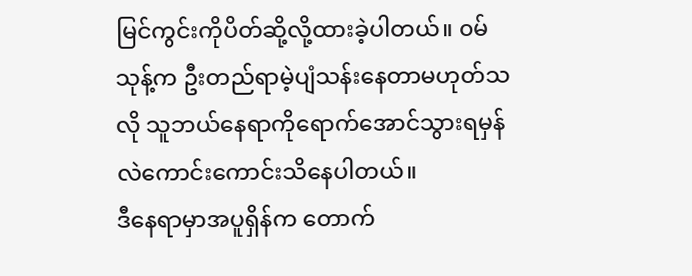မြင်ကွင်းကိုပိတ်ဆို့လို့ထားခဲ့ပါတယ်။ ၀မ်သုန့်က ဦးတည်ရာမဲ့ပျံသန်းနေတာမဟုတ်သလို သူဘယ်နေရာကိုရောက်အောင်သွားရမှန်လဲကောင်းကောင်းသိနေပါတယ်။
ဒီနေရာမှာအပူရှိန်က တောက်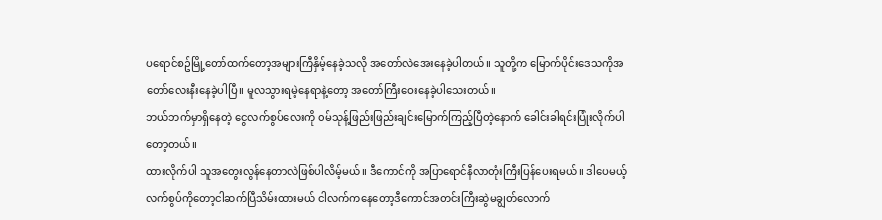ပရောင်စဥ်မြို့တော်ထက်တော့အများကြီနှိမ့်နေခဲ့သလို အတော်လဲအေးနေခဲ့ပါတယ်။ သူတို့က မြောက်ပိုင်းဒေသကိုအတော်လေးနီးနေခဲ့ပါပြီ။ မူလသွားရမဲ့နေရာနဲ့တော့ အတော်ကြီးဝေးနေခဲ့ပါသေးတယ်။
ဘယ်ဘက်မှာရှိနေတဲ့ ငွေလက်စွပ်လေးကို ၀မ်သုန့်ဖြည်းဖြည်းချင်းမြောက်ကြည့်ပြီတဲ့နောက် ခေါင်းခါရင်းပြုံးလိုက်ပါတော့တယ်။
ထားလိုက်ပါ သူအတွေးလွန်နေတာလဲဖြစ်ပါလိမ့်မယ်။ ဒီကောင်ကို အပြာရောင်နီလာတုံးကြီးပြန်ပေးရမယ်။ ဒါပေမယ့် လက်စွပ်ကိုတော့ငါဆက်ပြီသိမ်းထားမယ် ငါလက်ကနေတော့ဒီကောင်အတင်းကြီးဆွဲမချွတ်လောက်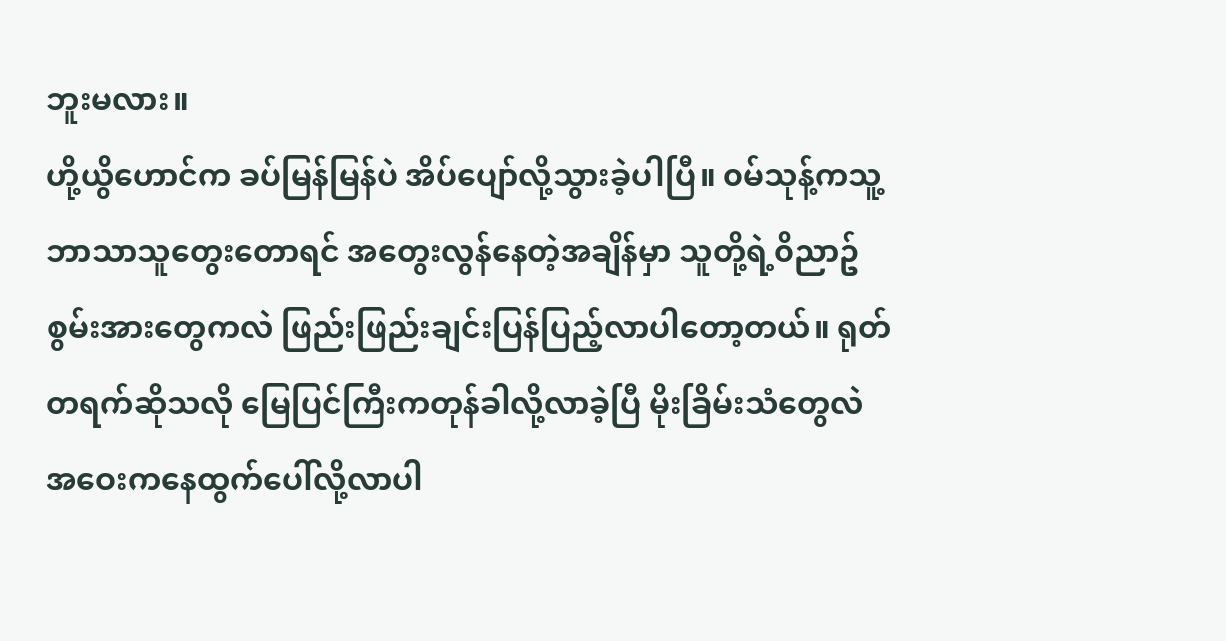ဘူးမလား။
ဟို့ယွိဟောင်က ခပ်မြန်မြန်ပဲ အိပ်ပျော်လို့သွားခဲ့ပါပြီ။ ၀မ်သုန့်ကသူ့ဘာသာသူတွေးတောရင် အတွေးလွန်နေတဲ့အချိန်မှာ သူတို့ရဲ့၀ိညာဥ်စွမ်းအားတွေကလဲ ဖြည်းဖြည်းချင်းပြန်ပြည့်လာပါတော့တယ်။ ရုတ်တရက်ဆိုသလို မြေပြင်ကြီးကတုန်ခါလို့လာခဲ့ပြီ မိုးခြိမ်းသံတွေလဲ အဝေးကနေထွက်ပေါ်လို့လာပါ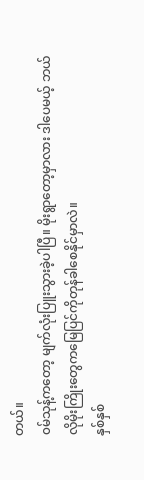တယ်။
၀မ်သုန့်ကတော့ မျက်လုံးပြူးသွားခဲ့ပါပြီ။ မိုးရွာတော့မှာလား ဒါပေမယ့် ဘယ်လိုမိုးကြိုးတွေကမြေပြင်ကိုတုန်ခါစေနိုင်မှာလဲ။
နှစ်နှစ်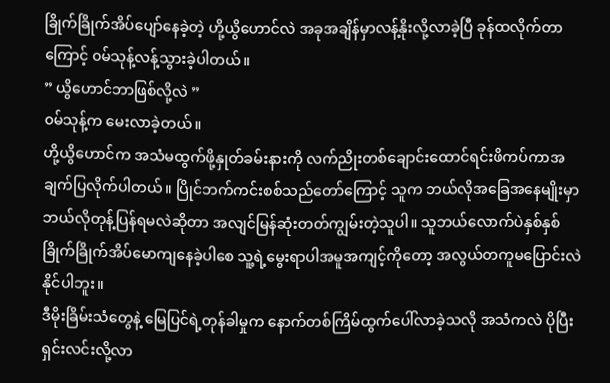ခြိုက်ခြိုက်အိပ်ပျော်နေခဲ့တဲ့ ဟို့ယွိဟောင်လဲ အခုအချိန်မှာလန့်နိုးလို့လာခဲ့ပြီ ခုန်ထလိုက်တာကြောင့် ၀မ်သုန့်လန့်သွားခဲ့ပါတယ်။
” ယွိဟောင်ဘာဖြစ်လို့လဲ ”
၀မ်သုန့်က မေးလာခဲ့တယ်။
ဟို့ယွိဟောင်က အသံမထွက်ဖို့နှုတ်ခမ်းနားကို လက်ညိုးတစ်ချောင်းထောင်ရင်းဖိကပ်ကာအချက်ပြလိုက်ပါတယ်။ ပြိုင်ဘက်ကင်းစစ်သည်တော်ကြောင့် သူက ဘယ်လိုအခြေအနေမျိုးမှာဘယ်လိုတုန့်ပြန်ရမလဲဆိုတာ အလျင်မြန်ဆုံးတတ်ကျွမ်းတဲ့သူပါ။ သူဘယ်လောက်ပဲနှစ်နှစ်ခြိုက်ခြိုက်အိပ်မောကျနေခဲ့ပါစေ သူ့ရဲ့မွေးရာပါအမူအကျင့်ကိုတော့ အလွယ်တကူမပြောင်းလဲနိုင်ပါဘူး။
ဒီမိုးခြိမ်းသံတွေနဲ့ မြေပြင်ရဲ့တုန်ခါမှုက နောက်တစ်ကြိမ်ထွက်ပေါ်လာခဲ့သလို အသံကလဲ ပိုပြီးရှင်းလင်းလို့လာ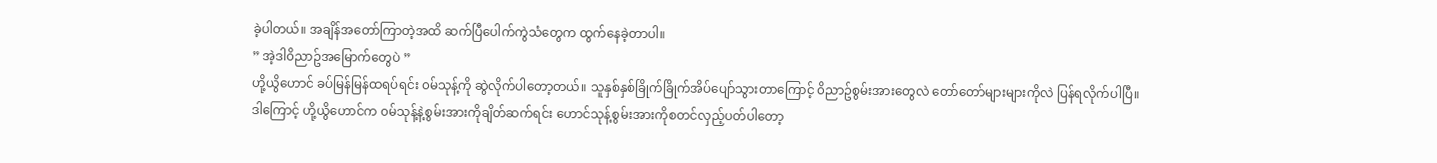ခဲ့ပါတယ်။ အချိန်အတော်ကြာတဲ့အထိ ဆက်ပြီပေါက်ကွဲသံတွေက ထွက်နေခဲ့တာပါ။
” အဲ့ဒါ၀ိညာဥ်အမြောက်တွေပဲ ”
ဟို့ယွိဟောင် ခပ်မြန်မြန်ထရပ်ရင်း ၀မ်သုန့်ကို ဆွဲလိုက်ပါတော့တယ်။ သူနှစ်နှစ်ခြိုက်ခြိုက်အိပ်ပျော်သွားတာကြောင့် ၀ိညာဥ်စွမ်းအားတွေလဲ တော်တော်များများကိုလဲ ပြန်ရလိုက်ပါပြီ။ ဒါကြောင့် ဟို့ယွိဟောင်က ၀မ်သုန့်နဲ့စွမ်းအားကိုချိတ်ဆက်ရင်း ဟောင်သုန့်စွမ်းအားကိုစတင်လှည့်ပတ်ပါတော့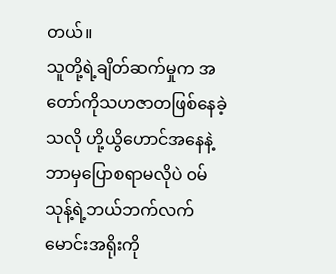တယ်။
သူတို့ရဲ့ချိတ်ဆက်မှုက အတော်ကိုသဟဇာတဖြစ်နေခဲ့သလို ဟို့ယွိဟောင်အနေနဲ့ ဘာမှပြောစရာမလိုပဲ ၀မ်သုန့်ရဲ့ဘယ်ဘက်လက်မောင်းအရိုးကို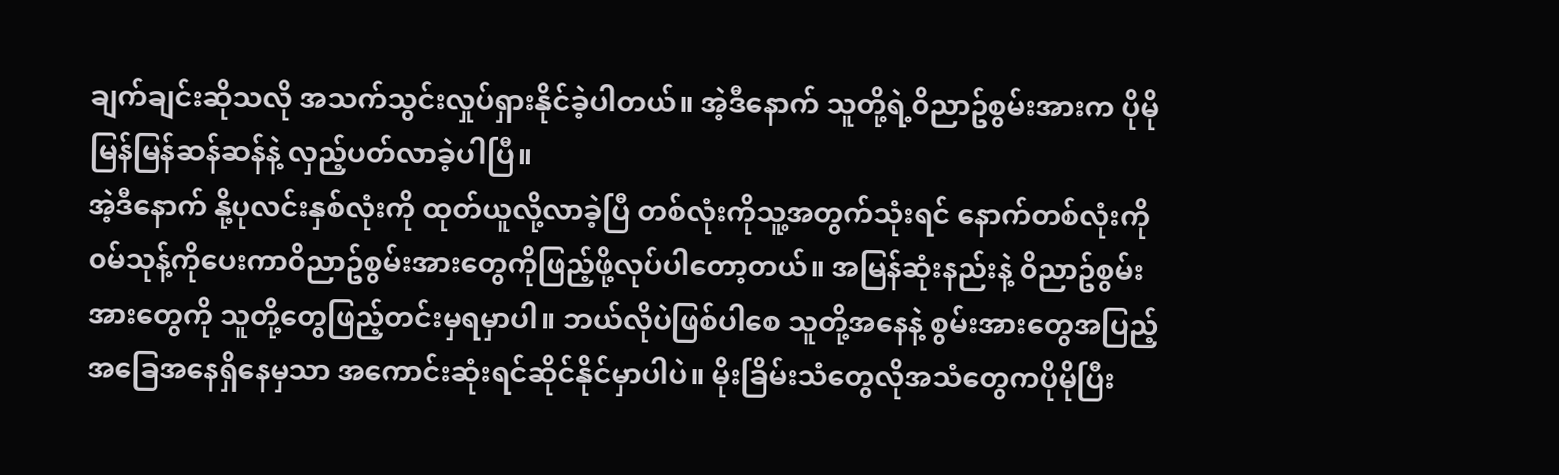ချက်ချင်းဆိုသလို အသက်သွင်းလှုပ်ရှားနိုင်ခဲ့ပါတယ်။ အဲ့ဒီနောက် သူတို့ရဲ့၀ိညာဥ်စွမ်းအားက ပိုမိုမြန်မြန်ဆန်ဆန်နဲ့ လှည့်ပတ်လာခဲ့ပါပြီ။
အဲ့ဒီနောက် နို့ပုလင်းနှစ်လုံးကို ထုတ်ယူလို့လာခဲ့ပြီ တစ်လုံးကိုသူ့အတွက်သုံးရင် နောက်တစ်လုံးကို ၀မ်သုန့်ကိုပေးကာ၀ိညာဥ်စွမ်းအားတွေကိုဖြည့်ဖို့လုပ်ပါတော့တယ်။ အမြန်ဆုံးနည်းနဲ့ ၀ိညာဥ်စွမ်းအားတွေကို သူတို့တွေဖြည့်တင်းမှရမှာပါ။ ဘယ်လိုပဲဖြစ်ပါစေ သူတို့အနေနဲ့ စွမ်းအားတွေအပြည့်အခြေအနေရှိနေမှသာ အကောင်းဆုံးရင်ဆိုင်နိုင်မှာပါပဲ။ မိုးခြိမ်းသံတွေလိုအသံတွေကပိုမိုပြီး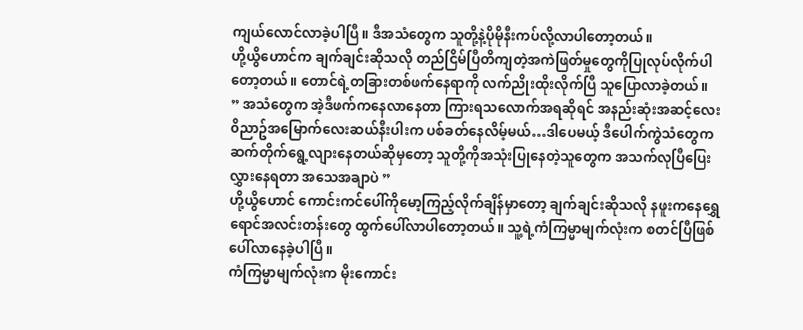ကျယ်လောင်လာခဲ့ပါပြီ။ ဒီအသံတွေက သူတို့နဲ့ပိုမိုနီးကပ်လို့လာပါတော့တယ်။
ဟို့ယွိဟောင်က ချက်ချင်းဆိုသလို တည်ငြိမ်ပြီတိကျတဲ့အကဲဖြတ်မှုတွေကိုပြုလုပ်လိုက်ပါတော့တယ်။ တောင်ရဲ့တခြားတစ်ဖက်နေရာကို လက်ညိုးထိုးလိုက်ပြီ သူပြောလာခဲ့တယ်။
” အသံတွေက အဲ့ဒီဖက်ကနေလာနေတာ ကြားရသလောက်အရဆိုရင် အနည်းဆုံးအဆင့်လေး၀ိညာဥ်အမြောက်လေးဆယ်နီးပါးက ပစ်ခတ်နေလိမ့်မယ်…ဒါပေမယ့် ဒီပေါက်ကွဲသံတွေက ဆက်တိုက်ရွေ့လျားနေတယ်ဆိုမှတော့ သူတို့ကိုအသုံးပြုနေတဲ့သူတွေက အသက်လုပြီပြေးလွှားနေရတာ အသေအချာပဲ ”
ဟို့ယွိဟောင် ကောင်းကင်ပေါ်ကိုမော့ကြည့်လိုက်ချိန်မှာတော့ ချက်ချင်းဆိုသလို နဖူးကနေရွှေရောင်အလင်းတန်းတွေ ထွက်ပေါ်လာပါတော့တယ်။ သူ့ရဲ့ကံကြမ္မာမျက်လုံးက စတင်ပြီဖြစ်ပေါ်လာနေခဲ့ပါပြီ။
ကံကြမ္မာမျက်လုံးက မိုးကောင်း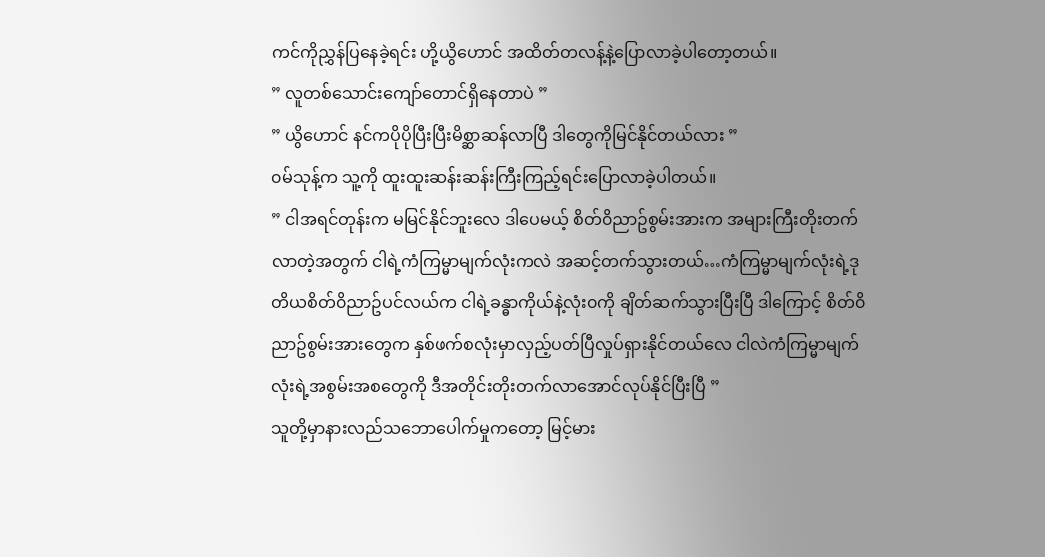ကင်ကိုညွှန်ပြနေခဲ့ရင်း ဟို့ယွိဟောင် အထိတ်တလန့်နဲ့ပြောလာခဲ့ပါတော့တယ်။
” လူတစ်သောင်းကျော်တောင်ရှိနေတာပဲ ”
” ယွိဟောင် နင်ကပိုပိုပြီးပြီးမိစ္ဆာဆန်လာပြီ ဒါတွေကိုမြင်နိုင်တယ်လား ”
၀မ်သုန့်က သူ့ကို ထူးထူးဆန်းဆန်းကြီးကြည့်ရင်းပြောလာခဲ့ပါတယ်။
” ငါအရင်တုန်းက မမြင်နိုင်ဘူးလေ ဒါပေမယ့် စိတ်၀ိညာဥ်စွမ်းအားက အများကြီးတိုးတက်လာတဲ့အတွက် ငါရဲ့ကံကြမ္မာမျက်လုံးကလဲ အဆင့်တက်သွားတယ်…ကံကြမ္မာမျက်လုံးရဲ့ဒုတိယစိတ်၀ိညာဥ်ပင်လယ်က ငါရဲ့ခန္ဓာကိုယ်နဲ့လုံး၀ကို ချိတ်ဆက်သွားပြီးပြီ ဒါကြောင့် စိတ်၀ိညာဥ်စွမ်းအားတွေက နှစ်ဖက်စလုံးမှာလှည့်ပတ်ပြီလှုပ်ရှားနိုင်တယ်လေ ငါလဲကံကြမ္မာမျက်လုံးရဲ့အစွမ်းအစတွေကို ဒီအတိုင်းတိုးတက်လာအောင်လုပ်နိုင်ပြီးပြီ ”
သူတို့မှာနားလည်သဘောပေါက်မှုကတော့ မြင့်မား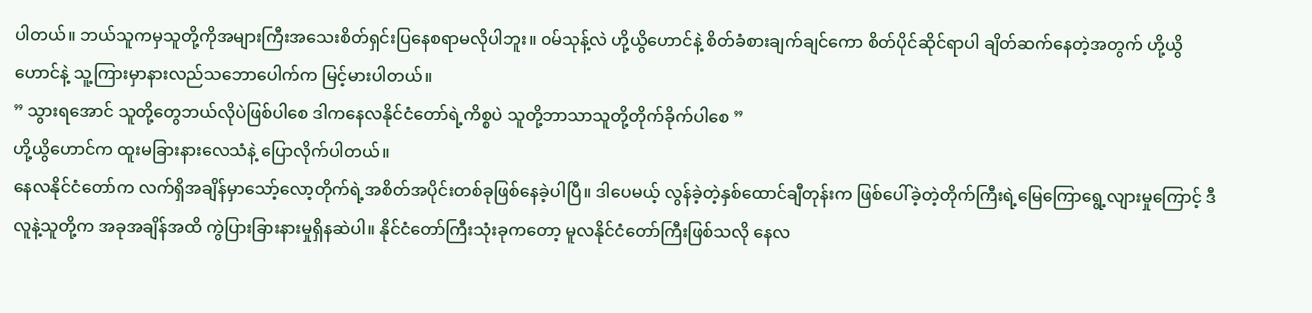ပါတယ်။ ဘယ်သူကမှသူတို့ကိုအများကြီးအသေးစိတ်ရှင်းပြနေစရာမလိုပါဘူး။ ၀မ်သုန့်လဲ ဟို့ယွိဟောင်နဲ့ စိတ်ခံစားချက်ချင်ကော စိတ်ပိုင်ဆိုင်ရာပါ ချိတ်ဆက်နေတဲ့အတွက် ဟို့ယွိဟောင်နဲ့ သူ့ကြားမှာနားလည်သဘောပေါက်က မြင့်မားပါတယ်။
” သွားရအောင် သူတို့တွေဘယ်လိုပဲဖြစ်ပါစေ ဒါကနေလနိုင်ငံတော်ရဲ့ကိစ္စပဲ သူတို့ဘာသာသူတို့တိုက်ခိုက်ပါစေ ”
ဟို့ယွိဟောင်က ထူးမခြားနားလေသံနဲ့ ပြောလိုက်ပါတယ်။
နေလနိုင်ငံတော်က လက်ရှိအချိန်မှာသော့်လော့တိုက်ရဲ့အစိတ်အပိုင်းတစ်ခုဖြစ်နေခဲ့ပါပြီ။ ဒါပေမယ့် လွန်ခဲ့တဲ့နှစ်ထောင်ချီတုန်းက ဖြစ်ပေါ်ခဲ့တဲ့တိုက်ကြီးရဲ့မြေကြောရွေ့လျားမှုကြောင့် ဒီလူနဲ့သူတို့က အခုအချိန်အထိ ကွဲပြားခြားနားမှုရှိနဆဲပါ။ နိုင်ငံတော်ကြီးသုံးခုကတော့ မူလနိုင်ငံတော်ကြီးဖြစ်သလို နေလ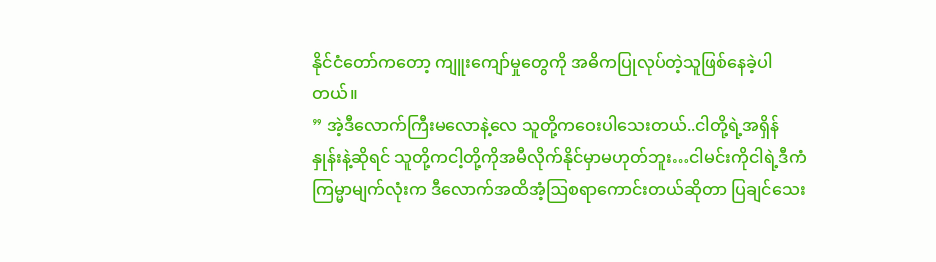နိုင်ငံတော်ကတော့ ကျူးကျော်မှုတွေကို အဓိကပြုလုပ်တဲ့သူဖြစ်နေခဲ့ပါတယ်။
” အဲ့ဒီလောက်ကြီးမလောနဲ့လေ သူတို့ကဝေးပါသေးတယ်..ငါတို့ရဲ့အရှိန်နှုန်းနဲ့ဆိုရင် သူတို့ကငါ့တို့ကိုအမီလိုက်နိုင်မှာမဟုတ်ဘူး…ငါမင်းကိုငါရဲ့ဒီကံကြမ္မာမျက်လုံးက ဒီလောက်အထိအံ့ဩစရာကောင်းတယ်ဆိုတာ ပြချင်သေး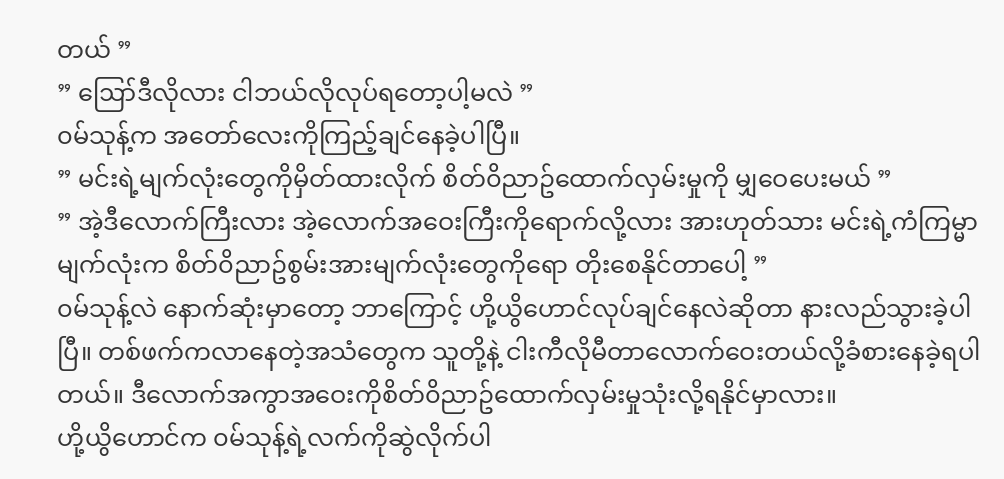တယ် ”
” ဪဒီလိုလား ငါဘယ်လိုလုပ်ရတော့ပါ့မလဲ ”
၀မ်သုန့်က အတော်လေးကိုကြည့်ချင်နေခဲ့ပါပြီ။
” မင်းရဲ့မျက်လုံးတွေကိုမှိတ်ထားလိုက် စိတ်၀ိညာဥ်ထောက်လှမ်းမှုကို မျှဝေပေးမယ် ”
” အဲ့ဒီလောက်ကြီးလား အဲ့လောက်အဝေးကြီးကိုရောက်လို့လား အားဟုတ်သား မင်းရဲ့ကံကြမ္မာမျက်လုံးက စိတ်၀ိညာဥ်စွမ်းအားမျက်လုံးတွေကိုရော တိုးစေနိုင်တာပေါ့ ”
၀မ်သုန့်လဲ နောက်ဆုံးမှာတော့ ဘာကြောင့် ဟို့ယွိဟောင်လုပ်ချင်နေလဲဆိုတာ နားလည်သွားခဲ့ပါပြီ။ တစ်ဖက်ကလာနေတဲ့အသံတွေက သူတို့နဲ့ ငါးကီလိုမီတာလောက်ဝေးတယ်လို့ခံစားနေခဲ့ရပါတယ်။ ဒီလောက်အကွာအဝေးကိုစိတ်၀ိညာဥ်ထောက်လှမ်းမှုသုံးလို့ရနိုင်မှာလား။
ဟို့ယွိဟောင်က ၀မ်သုန့်ရဲ့လက်ကိုဆွဲလိုက်ပါ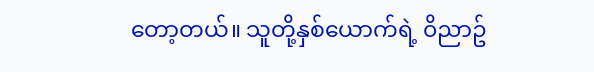တော့တယ်။ သူတို့နှစ်ယောက်ရဲ့ ၀ိညာဥ်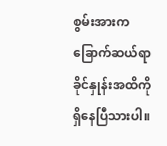စွမ်းအားကခြောက်ဆယ်ရာခိုင်နှုန်းအထိကို ရှိနေပြီသားပါ။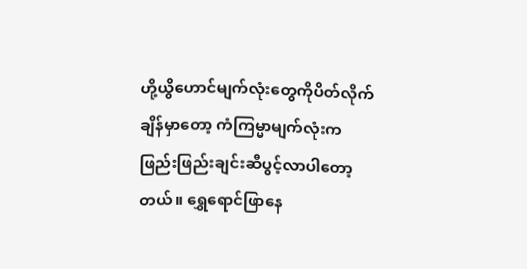ဟို့ယွိဟောင်မျက်လုံးတွေကိုပိတ်လိုက်ချိန်မှာတော့ ကံကြမ္မာမျက်လုံးက ဖြည်းဖြည်းချင်းဆီပွင့်လာပါတော့တယ်။ ရွှေရောင်ဖြာနေ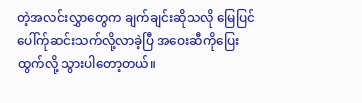တဲ့အလင်းလွှာတွေက ချက်ချင်းဆိုသလို မြေပြင်ပေါ်က်ုဆင်းသက်လို့လာခဲ့ပြီ အဝေးဆီကိုပြေးထွက်လို့ သွားပါတော့တယ်။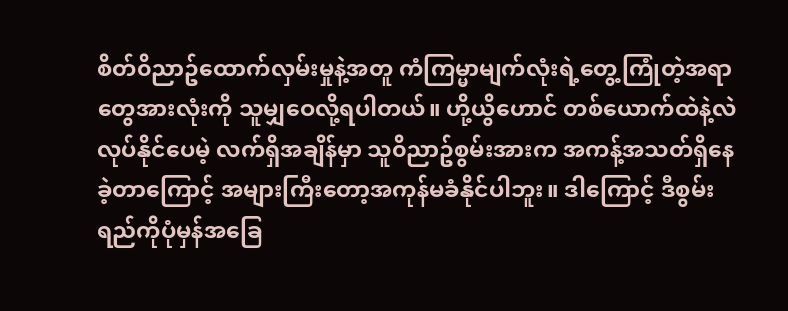စိတ်၀ိညာဥ်ထောက်လှမ်းမှုနဲ့အတူ ကံကြမ္မာမျက်လုံးရဲ့တွေ့ကြုံတဲ့အရာတွေအားလုံးကို သူမျှဝေလို့ရပါတယ်။ ဟို့ယွိဟောင် တစ်ယောက်ထဲနဲ့လဲလုပ်နိုင်ပေမဲ့ လက်ရှိအချိန်မှာ သူ၀ိညာဥ်စွမ်းအားက အကန့်အသတ်ရှိနေခဲ့တာကြောင့် အများကြီးတော့အကုန်မခံနိုင်ပါဘူး။ ဒါကြောင့် ဒီစွမ်းရည်ကိုပုံမှန်အခြေ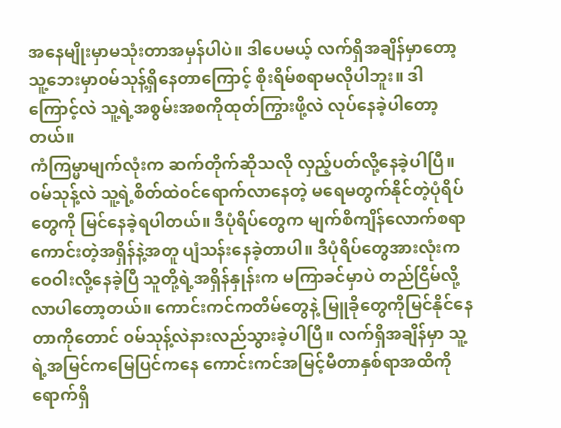အနေမျိုးမှာမသုံးတာအမှန်ပါပဲ။ ဒါပေမယ့် လက်ရှိအချိန်မှာတော့ သူ့ဘေးမှာ၀မ်သုန့်ရှိနေတာကြောင့် စိုးရိမ်စရာမလိုပါဘူး။ ဒါကြောင့်လဲ သူ့ရဲ့အစွမ်းအစကိုထုတ်ကြွားဖို့လဲ လုပ်နေခဲ့ပါတော့တယ်။
ကံကြမ္မာမျက်လုံးက ဆက်တိုက်ဆိုသလို လှည့်ပတ်လို့နေခဲ့ပါပြီ။ ၀မ်သုန့်လဲ သူ့ရဲ့စိတ်ထဲ၀င်ရောက်လာနေတဲ့ မရေမတွက်နိုင်တဲ့ပုံရိပ်တွေကို မြင်နေခဲ့ရပါတယ်။ ဒီပုံရိပ်တွေက မျက်စိကျိန်လောက်စရာကောင်းတဲ့အရှိန်နဲ့အတူ ပျံသန်းနေခဲ့တာပါ။ ဒီပုံရိပ်တွေအားလုံးက ဝေဝါးလို့နေခဲ့ပြီ သူတို့ရဲ့အရှိန်နှုန်းက မကြာခင်မှာပဲ တည်ငြိမ်လို့လာပါတော့တယ်။ ကောင်းကင်ကတိမ်တွေနဲ့ မြူခိုတွေကိုမြင်နိုင်နေတာကိုတောင် ၀မ်သုန့်လဲနားလည်သွားခဲ့ပါပြီ။ လက်ရှိအချိန်မှာ သူ့ရဲ့အမြင်ကမြေပြင်ကနေ ကောင်းကင်အမြင့်မီတာနှစ်ရာအထိကို ရောက်ရှိ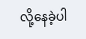လို့နေခဲ့ပါ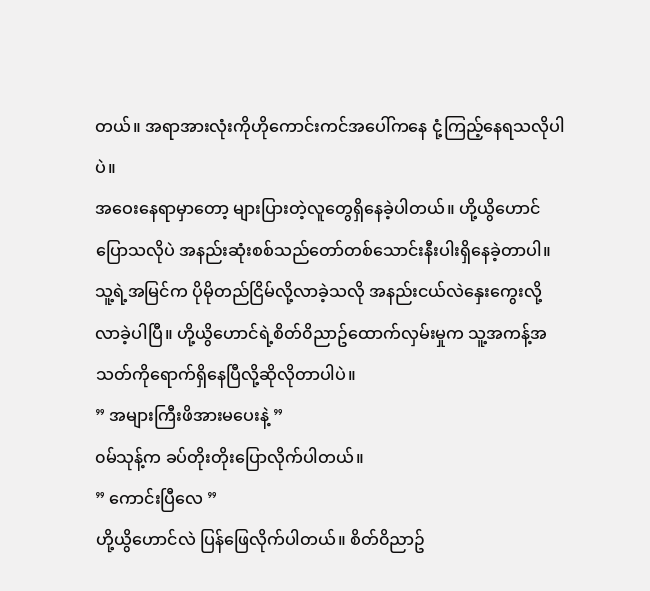တယ်။ အရာအားလုံးကိုဟိုကောင်းကင်အပေါ်ကနေ ငုံ့ကြည့်နေရသလိုပါပဲ။
အဝေးနေရာမှာတော့ များပြားတဲ့လူတွေရှိနေခဲ့ပါတယ်။ ဟို့ယွိဟောင်ပြောသလိုပဲ အနည်းဆုံးစစ်သည်တော်တစ်သောင်းနီးပါးရှိနေခဲ့တာပါ။ သူ့ရဲ့အမြင်က ပိုမိုတည်ငြိမ်လို့လာခဲ့သလို အနည်းငယ်လဲနှေးကွေးလို့လာခဲ့ပါပြီ။ ဟို့ယွိဟောင်ရဲ့စိတ်၀ိညာဥ်ထောက်လှမ်းမှုက သူ့အကန့်အသတ်ကိုရောက်ရှိနေပြီလို့ဆိုလိုတာပါပဲ။
” အများကြီးဖိအားမပေးနဲ့ ”
၀မ်သုန့်က ခပ်တိုးတိုးပြောလိုက်ပါတယ်။
” ကောင်းပြီလေ ”
ဟို့ယွိဟောင်လဲ ပြန်ဖြေလိုက်ပါတယ်။ စိတ်၀ိညာဥ်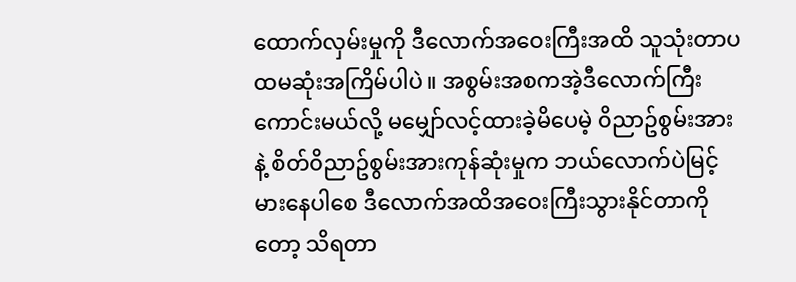ထောက်လှမ်းမှုကို ဒီလောက်အဝေးကြီးအထိ သူသုံးတာပထမဆုံးအကြိမ်ပါပဲ။ အစွမ်းအစကအဲ့ဒီလောက်ကြီးကောင်းမယ်လို့ မမျှော်လင့်ထားခဲ့မိပေမဲ့ ၀ိညာဥ်စွမ်းအားနဲ့ စိတ်၀ိညာဥ်စွမ်းအားကုန်ဆုံးမှုက ဘယ်လောက်ပဲမြင့်မားနေပါစေ ဒီလောက်အထိအဝေးကြီးသွားနိုင်တာကိုတော့ သိရတာ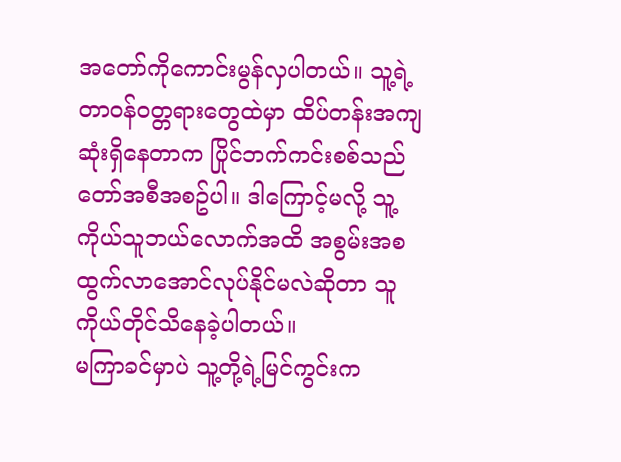အတော်ကိုကောင်းမွန်လှပါတယ်။ သူ့ရဲ့တာ၀န်၀တ္တရားတွေထဲမှာ ထိပ်တန်းအကျဆုံးရှိနေတာက ပြိုင်ဘက်ကင်းစစ်သည်တော်အစီအစဥ်ပါ။ ဒါကြောင့်မလို့ သူ့ကိုယ်သူဘယ်လောက်အထိ အစွမ်းအစထွက်လာအောင်လုပ်နိုင်မလဲဆိုတာ သူကိုယ်တိုင်သိနေခဲ့ပါတယ်။
မကြာခင်မှာပဲ သူ့တို့ရဲ့မြင်ကွင်းက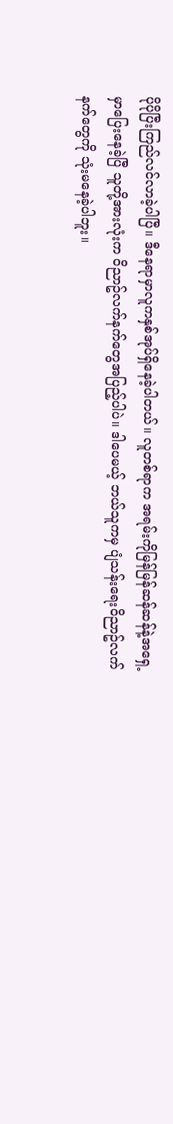ပိုပိုပြီးကြည်လင်လာခဲ့ပါပြီ။ ဒီနေရာမှာလူကနှစ်အုပ်ရှိနေခဲ့ပါတယ်။ လူတစ်ရာက အရမ်းကိုမြန်မြန်ဆန်ဆန်နဲ့အရှေ့မှာပြေးနေခဲ့ပြီ သူတို့အားလုံးက ၀ိညာဥ်လက်နက်တွေအပြည့်ပါပဲ။ ဒါပေမယ့် ဘယ်သူကမှ ပျံသန်းရေး၀ိညာဥ်လက်နက်တွေကို သုံးမနေခဲ့ပါဘူး။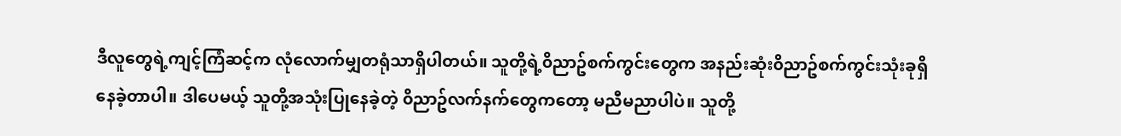ဒီလူတွေရဲ့ကျင့်ကြံဆင့်က လုံလောက်မျှတရုံသာရှိပါတယ်။ သူတို့ရဲ့၀ိညာဥ်စက်ကွင်းတွေက အနည်းဆုံး၀ိညာဥ်စက်ကွင်းသုံးခုရှိနေခဲ့တာပါ။ ဒါပေမယ့် သူတို့အသုံးပြုနေခဲ့တဲ့ ၀ိညာဥ်လက်နက်တွေကတော့ မညီမညာပါပဲ။ သူတို့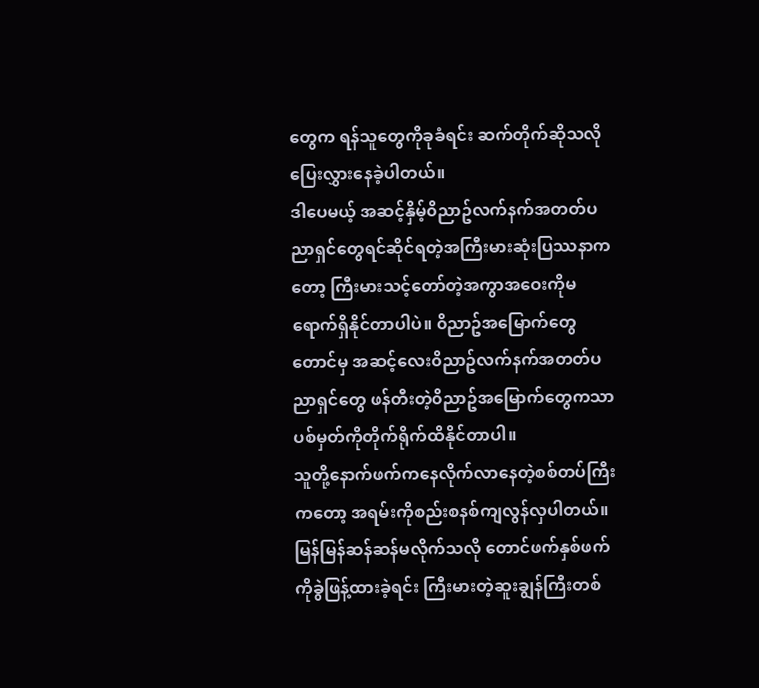တွေက ရန်သူတွေကိုခုခံရင်း ဆက်တိုက်ဆိုသလို ပြေးလွှားနေခဲ့ပါတယ်။
ဒါပေမယ့် အဆင့်နှိမ့်၀ိညာဥ်လက်နက်အတတ်ပညာရှင်တွေရင်ဆိုင်ရတဲ့အကြီးမားဆုံးပြဿနာကတော့ ကြီးမားသင့်တော်တဲ့အကွာအဝေးကိုမရောက်ရှိနိုင်တာပါပဲ။ ၀ိညာဥ်အမြောက်တွေတောင်မှ အဆင့်လေး၀ိညာဥ်လက်နက်အတတ်ပညာရှင်တွေ ဖန်တီးတဲ့၀ိညာဥ်အမြောက်တွေကသာ ပစ်မှတ်ကိုတိုက်ရိုက်ထိနိုင်တာပါ။
သူတို့နောက်ဖက်ကနေလိုက်လာနေတဲ့စစ်တပ်ကြီးကတော့ အရမ်းကိုစည်းစနစ်ကျလွန်လှပါတယ်။ မြန်မြန်ဆန်ဆန်မလိုက်သလို တောင်ဖက်နှစ်ဖက်ကိုခွဲဖြန့်ထားခဲ့ရင်း ကြီးမားတဲ့ဆူးချွန်ကြီးတစ်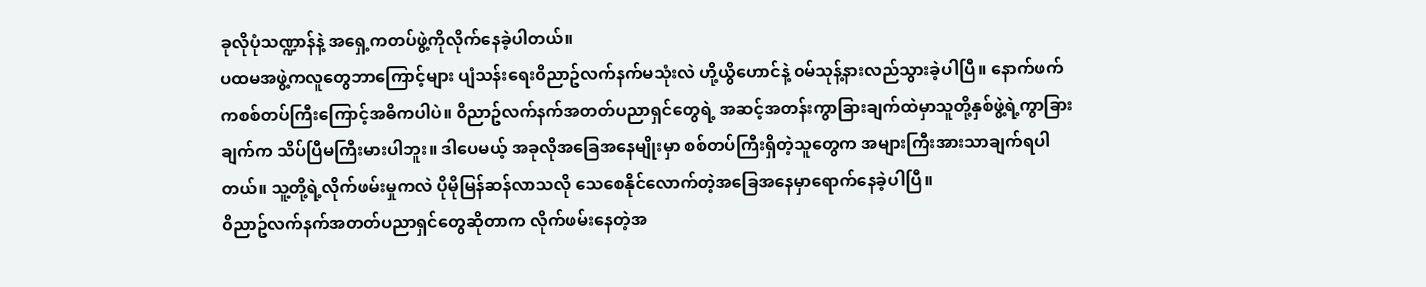ခုလိုပုံသဏ္ဍာန်နဲ့ အရှေ့ကတပ်ဖွဲ့ကိုလိုက်နေခဲ့ပါတယ်။
ပထမအဖွဲ့ကလူတွေဘာကြောင့်များ ပျံသန်းရေး၀ိညာဥ်လက်နက်မသုံးလဲ ဟို့ယွိဟောင်နဲ့ ၀မ်သုန့်နားလည်သွားခဲ့ပါပြီ။ နောက်ဖက်ကစစ်တပ်ကြီးကြောင့်အဓိကပါပဲ။ ၀ိညာဥ်လက်နက်အတတ်ပညာရှင်တွေရဲ့ အဆင့်အတန်းကွာခြားချက်ထဲမှာသူတို့နှစ်ဖွဲ့ရဲ့ကွာခြားချက်က သိပ်ပြီမကြီးမားပါဘူး။ ဒါပေမယ့် အခုလိုအခြေအနေမျိုးမှာ စစ်တပ်ကြီးရှိတဲ့သူတွေက အများကြီးအားသာချက်ရပါတယ်။ သူ့တို့ရဲ့လိုက်ဖမ်းမှုကလဲ ပိုမိုမြန်ဆန်လာသလို သေစေနိုင်လောက်တဲ့အခြေအနေမှာရောက်နေခဲ့ပါပြီ။
၀ိညာဥ်လက်နက်အတတ်ပညာရှင်တွေဆိုတာက လိုက်ဖမ်းနေတဲ့အ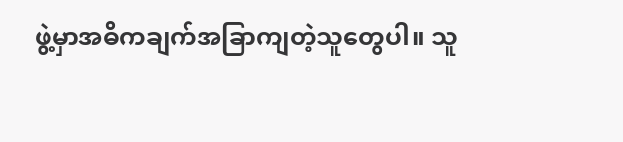ဖွဲ့မှာအဓိကချက်အခြာကျတဲ့သူတွေပါ။ သူ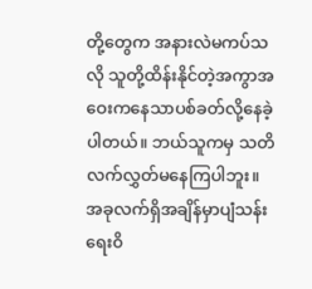တို့တွေက အနားလဲမကပ်သလို သူတို့ထိန်းနိုင်တဲ့အကွာအဝေးကနေသာပစ်ခတ်လို့နေခဲ့ပါတယ်။ ဘယ်သူကမှ သတိလက်လွှတ်မနေကြပါဘူး။ အခုလက်ရှိအချိန်မှာပျံသန်းရေး၀ိ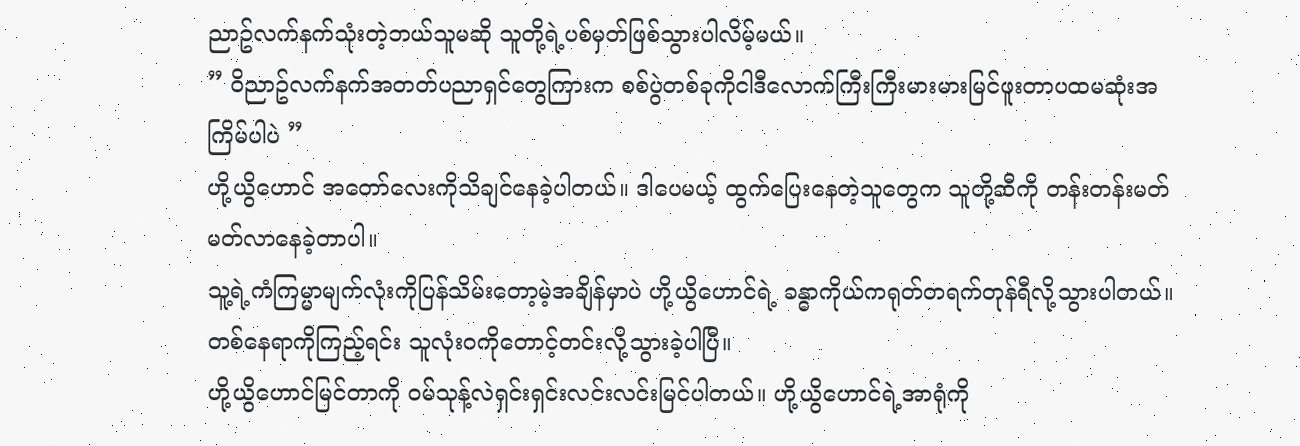ညာဥ်လက်နက်သုံးတဲ့ဘယ်သူမဆို သူတို့ရဲ့ပစ်မှတ်ဖြစ်သွားပါလိမ့်မယ်။
” ၀ိညာဥ်လက်နက်အတတ်ပညာရှင်တွေကြားက စစ်ပွဲတစ်ခုကိုငါဒီလောက်ကြီးကြီးမားမားမြင်ဖူးတာပထမဆုံးအကြိမ်ပါပဲ ”
ဟို့ယွိဟောင် အတော်လေးကိုသိချင်နေခဲ့ပါတယ်။ ဒါပေမယ့် ထွက်ပြေးနေတဲ့သူတွေက သူတို့ဆီကို တန်းတန်းမတ်မတ်လာနေခဲ့တာပါ။
သူ့ရဲ့ကံကြမ္မာမျက်လုံးကိုပြန်သိမ်းတော့မဲ့အချိန်မှာပဲ ဟို့ယွိဟောင်ရဲ့ ခန္ဓာကိုယ်ကရုတ်တရက်တုန်ရီလို့သွားပါတယ်။ တစ်နေရာကိုကြည့်ရင်း သူလုံး၀ကိုတောင့်တင်းလို့သွားခဲ့ပါပြီ။
ဟို့ယွိဟောင်မြင်တာကို ၀မ်သုန့်လဲရှင်းရှင်းလင်းလင်းမြင်ပါတယ်။ ဟို့ယွိဟောင်ရဲ့အာရုံကို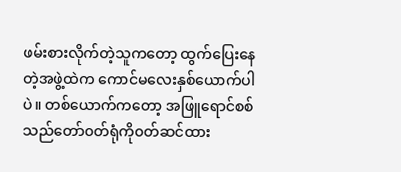ဖမ်းစားလိုက်တဲ့သူကတော့ ထွက်ပြေးနေတဲ့အဖွဲ့ထဲက ကောင်မလေးနှစ်ယောက်ပါပဲ။ တစ်ယောက်ကတော့ အဖြူရောင်စစ်သည်တော်၀တ်ရုံကို၀တ်ဆင်ထား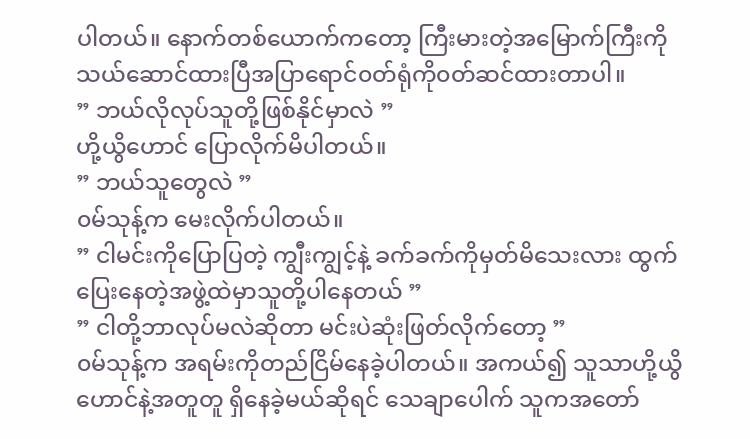ပါတယ်။ နောက်တစ်ယောက်ကတော့ ကြီးမားတဲ့အမြောက်ကြီးကို သယ်ဆောင်ထားပြီအပြာရောင်၀တ်ရုံကို၀တ်ဆင်ထားတာပါ။
” ဘယ်လိုလုပ်သူတို့ဖြစ်နိုင်မှာလဲ ”
ဟို့ယွိဟောင် ပြောလိုက်မိပါတယ်။
” ဘယ်သူတွေလဲ ”
၀မ်သုန့်က မေးလိုက်ပါတယ်။
” ငါမင်းကိုပြောပြတဲ့ ကျွီးကျွင့်နဲ့ ခက်ခက်ကိုမှတ်မိသေးလား ထွက်ပြေးနေတဲ့အဖွဲ့ထဲမှာသူတို့ပါနေတယ် ”
” ငါတို့ဘာလုပ်မလဲဆိုတာ မင်းပဲဆုံးဖြတ်လိုက်တော့ ”
၀မ်သုန့်က အရမ်းကိုတည်ငြိမ်နေခဲ့ပါတယ်။ အကယ်၍ သူသာဟို့ယွိဟောင်နဲ့အတူတူ ရှိနေခဲ့မယ်ဆိုရင် သေချာပေါက် သူကအတော်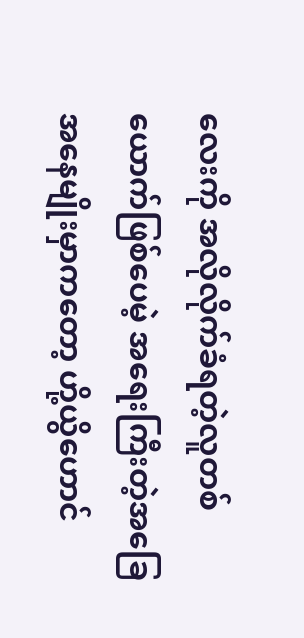လေးကို အလိုလိုက်ခံရတဲ့လူတစ်ယောက်ဖြစ်ပေမဲ့ အရေးကြီးတဲ့အခြေအနေမျိုးမှာကတော့ ဟို့ယွိဟောင်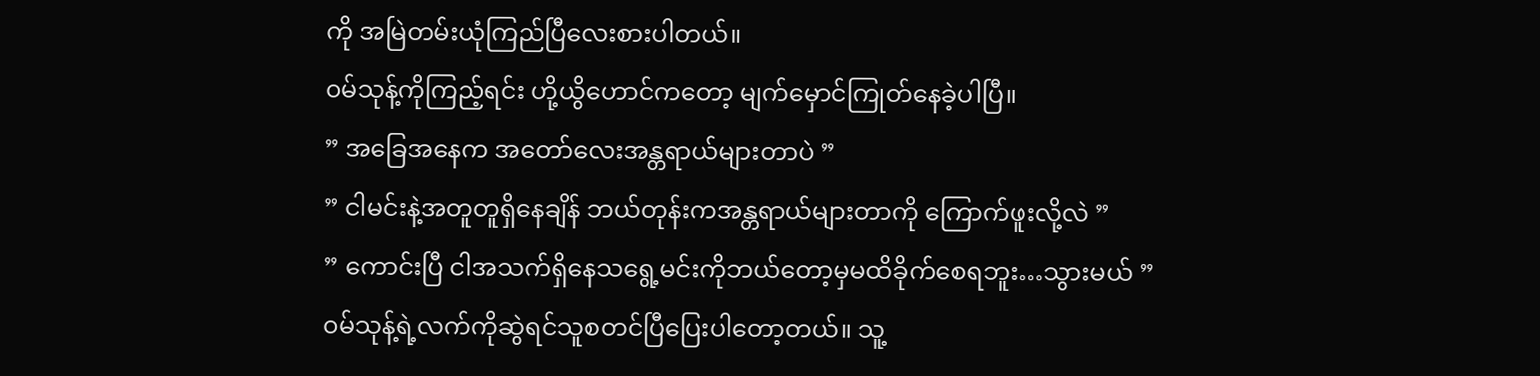ကို အမြဲတမ်းယုံကြည်ပြီလေးစားပါတယ်။
၀မ်သုန့်ကိုကြည့်ရင်း ဟို့ယွိဟောင်ကတော့ မျက်မှောင်ကြုတ်နေခဲ့ပါပြီ။
” အခြေအနေက အတော်လေးအန္တရာယ်များတာပဲ ”
” ငါမင်းနဲ့အတူတူရှိနေချိန် ဘယ်တုန်းကအန္တရာယ်များတာကို ကြောက်ဖူးလို့လဲ ”
” ကောင်းပြီ ငါအသက်ရှိနေသရွေ့မင်းကိုဘယ်တော့မှမထိခိုက်စေရဘူး…သွားမယ် ”
၀မ်သုန့်ရဲ့လက်ကိုဆွဲရင်သူစတင်ပြီပြေးပါတော့တယ်။ သူ့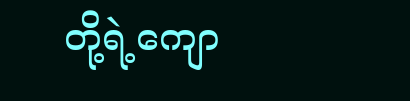တို့ရဲ့ကျော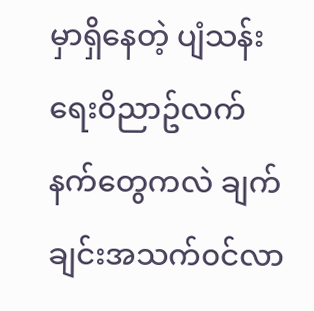မှာရှိနေတဲ့ ပျံသန်းရေး၀ိညာဥ်လက်နက်တွေကလဲ ချက်ချင်းအသက်၀င်လာ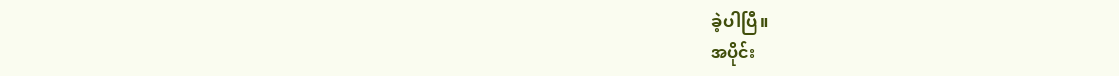ခဲ့ပါပြီ။
အပိုင်း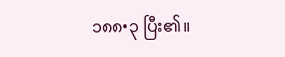၁၈၈•၃ ပြီး၏။